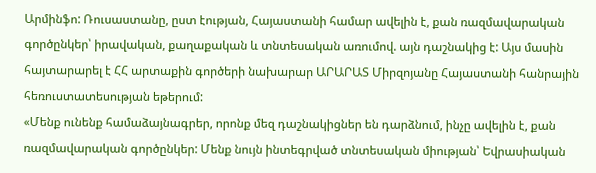Արմինֆո: Ռուսաստանը, ըստ էության, Հայաստանի համար ավելին է, քան ռազմավարական գործընկեր՝ իրավական, քաղաքական և տնտեսական առումով. այն դաշնակից է: Այս մասին հայտարարել է ՀՀ արտաքին գործերի նախարար ԱՐԱՐԱՏ Միրզոյանը Հայաստանի հանրային հեռուստատեսության եթերում:
«Մենք ունենք համաձայնագրեր, որոնք մեզ դաշնակիցներ են դարձնում, ինչը ավելին է, քան ռազմավարական գործընկեր: Մենք նույն ինտեգրված տնտեսական միության՝ Եվրասիական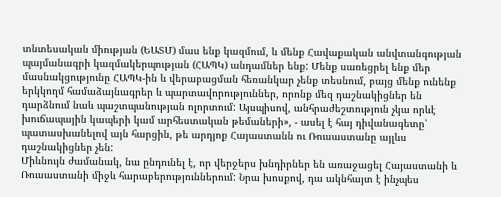տնտեսական միության (ԵԱՏՄ) մաս ենք կազմում, և մենք Հավաքական անվտանգության պայմանագրի կազմակերպության (ՀԱՊԿ) անդամներ ենք: Մենք սառեցրել ենք մեր մասնակցությունը ՀԱՊԿ-ին և վերաբացման հեռանկար չենք տեսնում, բայց մենք ունենք երկկողմ համաձայնագրեր և պարտավորություններ, որոնք մեզ դաշնակիցներ են դարձնում նաև պաշտպանության ոլորտում: Այսպիսով, անհրաժեշտություն չկա որևէ խուճապային կապերի կամ արհեստական թեմաների», - ասել է հայ դիվանագետը՝ պատասխանելով այն հարցին, թե արդյոք Հայաստանն ու Ռուսաստանը այլևս դաշնակիցներ չեն:
Միևնույն ժամանակ, նա ընդունել է, որ վերջերս խնդիրներ են առաջացել Հայաստանի և Ռուսաստանի միջև հարաբերություններում: Նրա խոսքով, դա ակնհայտ է ինչպես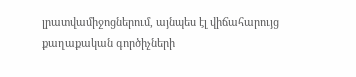լրատվամիջոցներում, այնպես էլ վիճահարույց քաղաքական գործիչների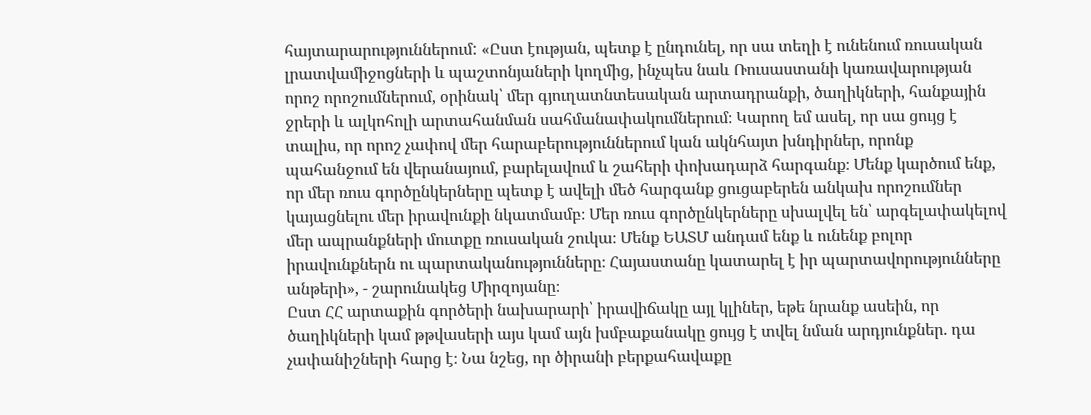հայտարարություններում: «Ըստ էության, պետք է ընդունել, որ սա տեղի է ունենում ռուսական լրատվամիջոցների և պաշտոնյաների կողմից, ինչպես նաև Ռուսաստանի կառավարության որոշ որոշումներում, օրինակ՝ մեր գյուղատնտեսական արտադրանքի, ծաղիկների, հանքային ջրերի և ալկոհոլի արտահանման սահմանափակումներում։ Կարող եմ ասել, որ սա ցույց է տալիս, որ որոշ չափով մեր հարաբերություններում կան ակնհայտ խնդիրներ, որոնք պահանջում են վերանայում, բարելավում և շահերի փոխադարձ հարգանք։ Մենք կարծում ենք, որ մեր ռուս գործընկերները պետք է ավելի մեծ հարգանք ցուցաբերեն անկախ որոշումներ կայացնելու մեր իրավունքի նկատմամբ։ Մեր ռուս գործընկերները սխալվել են՝ արգելափակելով մեր ապրանքների մուտքը ռուսական շուկա։ Մենք ԵԱՏՄ անդամ ենք և ունենք բոլոր իրավունքներն ու պարտականությունները։ Հայաստանը կատարել է իր պարտավորությունները անթերի», - շարունակեց Միրզոյանը։
Ըստ ՀՀ արտաքին գործերի նախարարի՝ իրավիճակը այլ կլիներ, եթե նրանք ասեին, որ ծաղիկների կամ թթվասերի այս կամ այն խմբաքանակը ցույց է տվել նման արդյունքներ. դա չափանիշների հարց է։ Նա նշեց, որ ծիրանի բերքահավաքը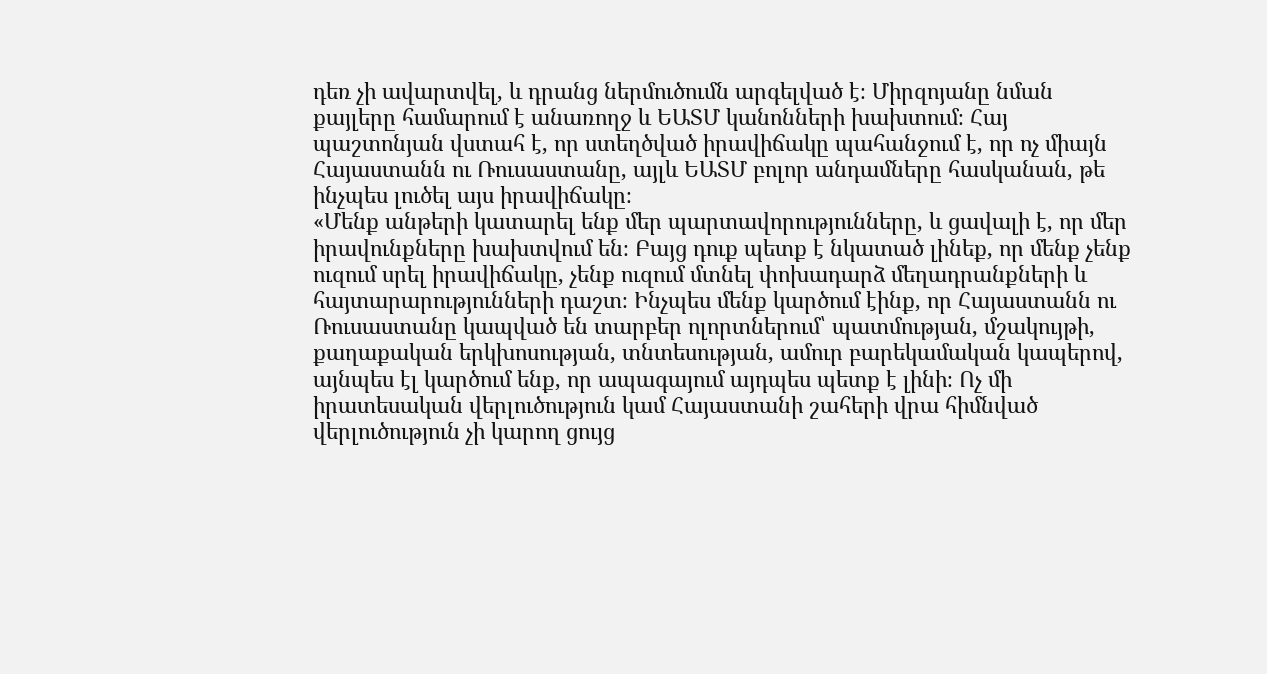դեռ չի ավարտվել, և դրանց ներմուծումն արգելված է։ Միրզոյանը նման քայլերը համարում է անառողջ և ԵԱՏՄ կանոնների խախտում։ Հայ պաշտոնյան վստահ է, որ ստեղծված իրավիճակը պահանջում է, որ ոչ միայն Հայաստանն ու Ռուսաստանը, այլև ԵԱՏՄ բոլոր անդամները հասկանան, թե ինչպես լուծել այս իրավիճակը։
«Մենք անթերի կատարել ենք մեր պարտավորությունները, և ցավալի է, որ մեր իրավունքները խախտվում են։ Բայց դուք պետք է նկատած լինեք, որ մենք չենք ուզում սրել իրավիճակը, չենք ուզում մտնել փոխադարձ մեղադրանքների և հայտարարությունների դաշտ։ Ինչպես մենք կարծում էինք, որ Հայաստանն ու Ռուսաստանը կապված են տարբեր ոլորտներում՝ պատմության, մշակույթի, քաղաքական երկխոսության, տնտեսության, ամուր բարեկամական կապերով, այնպես էլ կարծում ենք, որ ապագայում այդպես պետք է լինի։ Ոչ մի իրատեսական վերլուծություն կամ Հայաստանի շահերի վրա հիմնված վերլուծություն չի կարող ցույց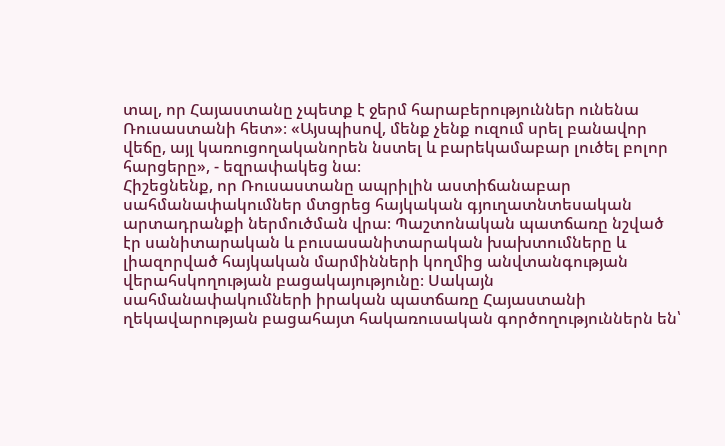տալ, որ Հայաստանը չպետք է ջերմ հարաբերություններ ունենա Ռուսաստանի հետ»։ «Այսպիսով, մենք չենք ուզում սրել բանավոր վեճը, այլ կառուցողականորեն նստել և բարեկամաբար լուծել բոլոր հարցերը», - եզրափակեց նա։
Հիշեցնենք, որ Ռուսաստանը ապրիլին աստիճանաբար սահմանափակումներ մտցրեց հայկական գյուղատնտեսական արտադրանքի ներմուծման վրա։ Պաշտոնական պատճառը նշված էր սանիտարական և բուսասանիտարական խախտումները և լիազորված հայկական մարմինների կողմից անվտանգության վերահսկողության բացակայությունը։ Սակայն սահմանափակումների իրական պատճառը Հայաստանի ղեկավարության բացահայտ հակառուսական գործողություններն են՝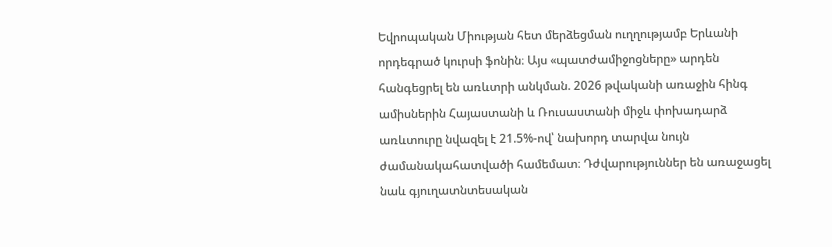Եվրոպական Միության հետ մերձեցման ուղղությամբ Երևանի որդեգրած կուրսի ֆոնին։ Այս «պատժամիջոցները» արդեն հանգեցրել են առևտրի անկման. 2026 թվականի առաջին հինգ ամիսներին Հայաստանի և Ռուսաստանի միջև փոխադարձ առևտուրը նվազել է 21.5%-ով՝ նախորդ տարվա նույն ժամանակահատվածի համեմատ։ Դժվարություններ են առաջացել նաև գյուղատնտեսական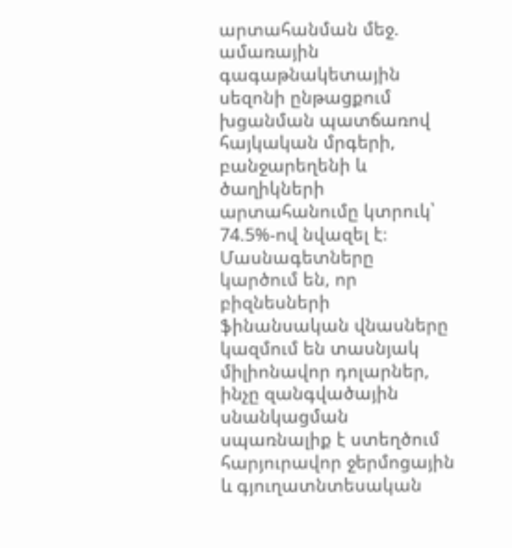արտահանման մեջ. ամառային գագաթնակետային սեզոնի ընթացքում խցանման պատճառով հայկական մրգերի, բանջարեղենի և ծաղիկների արտահանումը կտրուկ՝ 74.5%-ով նվազել է։ Մասնագետները կարծում են, որ բիզնեսների ֆինանսական վնասները կազմում են տասնյակ միլիոնավոր դոլարներ, ինչը զանգվածային սնանկացման սպառնալիք է ստեղծում հարյուրավոր ջերմոցային և գյուղատնտեսական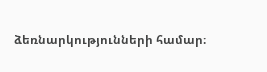ձեռնարկությունների համար։